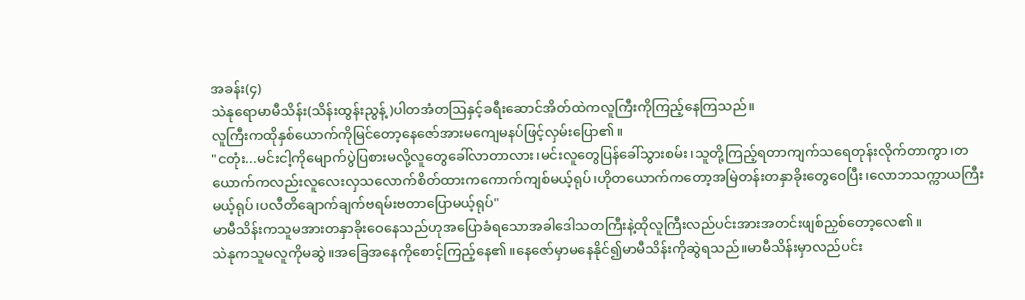အခန်း(၄)
သဲနုရောမာမီသိန်း(သိန်းထွန်းညွန့်)ပါတအံတဩနှင့်ခရီးဆောင်အိတ်ထဲကလူကြီးကိုကြည့်နေကြသည်။
လူကြီးကထိုနှစ်ယောက်ကိုမြင်တော့နေဇော်အားမကျေမနပ်ဖြင့်လှမ်းပြော၏။
"ငတုံး...မင်းငါ့ကိုမျောက်ပွဲပြစားမလို့လူတွေခေါ်လာတာလား၊မင်းလူတွေပြန်ခေါ်သွားစမ်း၊သူတို့ကြည့်ရတာကျက်သရေတုန်းလိုက်တာကွာ၊တယောက်ကလည်းလူလေးလှသလောက်စိတ်ထားကကောက်ကျစ်မယ့်ရုပ်၊ဟိုတယောက်ကတော့အမြဲတန်းတနှာခိုးတွေဝေပြီး၊လောဘသက္ကာယကြီးမယ့်ရုပ်၊ပလီတိချောက်ချက်ဗရမ်းဗတာပြောမယ့်ရုပ်"
မာမီသိန်းကသူမအားတနှာခိုးဝေနေသည်ဟုအပြောခံရသောအခါဒေါသတကြီးနဲ့ထိုလူကြီးလည်ပင်းအားအတင်းဖျစ်ညှစ်တော့လေ၏။
သဲနုကသူမလူကိုမဆွဲ။အခြေအနေကိုစောင့်ကြည့်နေ၏။နေဇော်မှာမနေနိုင်၍မာမီသိန်းကိုဆွဲရသည်။မာမီသိန်းမှာလည်ပင်း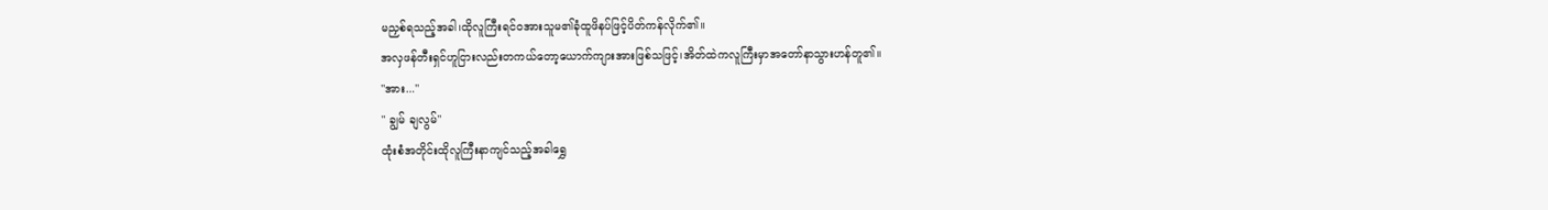မညှစ်ရသည့်အခါ၊ထိုလူကြီးရင်ဝအားသူမ၏ခုံထူဖိနပ်ဖြင့်ပိတ်ကန်လိုက်၏။
အလှဖန်တီးရှင်ဟူငြားလည်းတကယ်တော့ယောက်ကျားအားဖြစ်သဖြင့်၊အိတ်ထဲကလူကြီးမှာအတော်နာသွားဟန်တူ၏။
"အား..."
" ချွမ် ချလွမ်"
ထုံးစံအတိုင်းထိုလူကြီးနာကျင်သည့်အခါရွှေ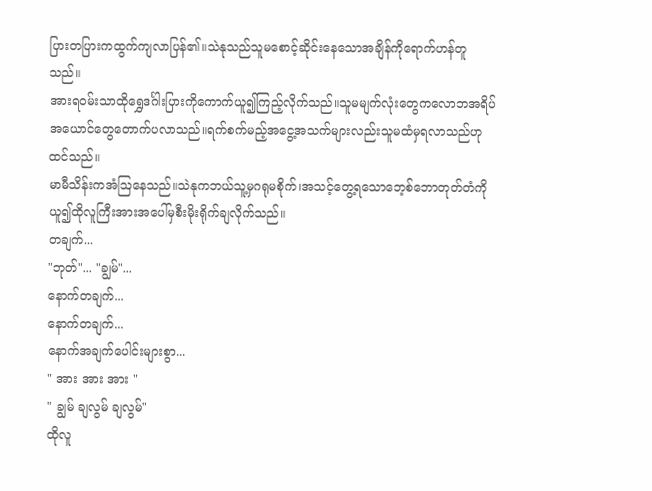ပြားတပြားကထွက်ကျလာပြန်၏။သဲနုသည်သူမစောင့်ဆိုင်းနေသောအချိန်ကိုရောက်ဟန်တူသည်။
အားရဝမ်းသာထိုရွှေဒင်္ဂါးပြားကိုကောက်ယူ၍ကြည့်လိုက်သည်။သူမမျက်လုံးတွေကလောဘအရိပ်အယောင်တွေတောက်ပလာသည်။ရက်စက်မည့်အငွေ့အသက်များလည်းသူမထံမှရလာသည်ဟုထင်သည်။
မာမီသိန်းကအံဩနေသည်။သဲနုကဘယ်သူ့မှဂရုမစိုက်၊အသင့်တွေ့ရသောဘေ့စ်ဘောတုတ်တံကိုယူ၍ထိုလူကြီးအားအပေါ်မှစီးမိုးရိုက်ချလိုက်သည်။
တချက်...
"ဘုတ်"... "ချွမ်"...
နောက်တချက်...
နောက်တချက်...
နောက်အချက်ပေါင်းများစွာ...
" အား အား အား "
" ချွမ် ချလွမ် ချလွမ်"
ထိုလူ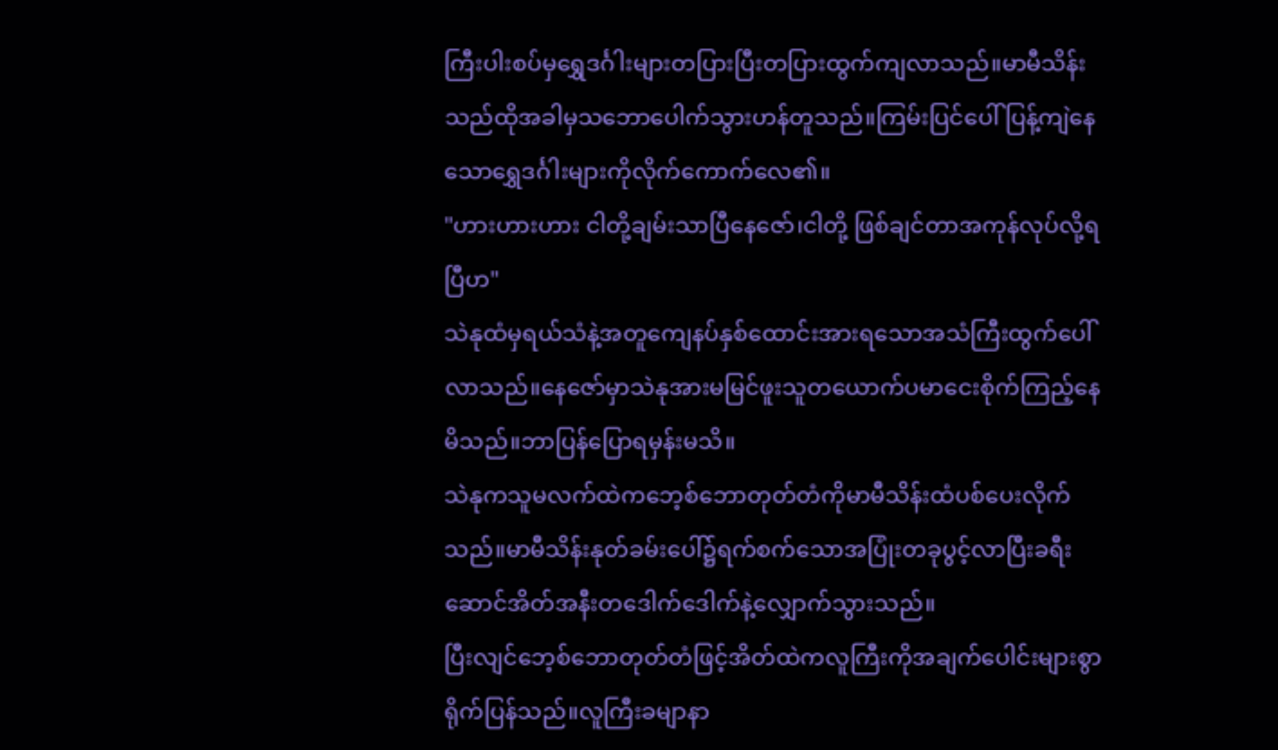ကြီးပါးစပ်မှရွှေဒင်္ဂါးများတပြားပြီးတပြားထွက်ကျလာသည်။မာမီသိန်းသည်ထိုအခါမှသဘောပေါက်သွားဟန်တူသည်။ကြမ်းပြင်ပေါ်ပြန့်ကျဲနေသောရွှေဒင်္ဂါးများကိုလိုက်ကောက်လေ၏။
"ဟားဟားဟား ငါတို့ချမ်းသာပြီနေဇော်၊ငါတို့ ဖြစ်ချင်တာအကုန်လုပ်လို့ရပြီဟ"
သဲနုထံမှရယ်သံနဲ့အတူကျေနပ်နှစ်ထောင်းအားရသောအသံကြီးထွက်ပေါ်လာသည်။နေဇော်မှာသဲနုအားမမြင်ဖူးသူတယောက်ပမာငေးစိုက်ကြည့်နေမိသည်။ဘာပြန်ပြောရမှန်းမသိ။
သဲနုကသူမလက်ထဲကဘေ့စ်ဘောတုတ်တံကိုမာမီသိန်းထံပစ်ပေးလိုက်သည်။မာမီသိန်းနုတ်ခမ်းပေါ်၌ရက်စက်သောအပြုံးတခုပွင့်လာပြီးခရီးဆောင်အိတ်အနီးတဒေါက်ဒေါက်နဲ့လျှောက်သွားသည်။
ပြီးလျင်ဘေ့စ်ဘောတုတ်တံဖြင့်အိတ်ထဲကလူကြီးကိုအချက်ပေါင်းများစွာရိုက်ပြန်သည်။လူကြီးခမျာနာ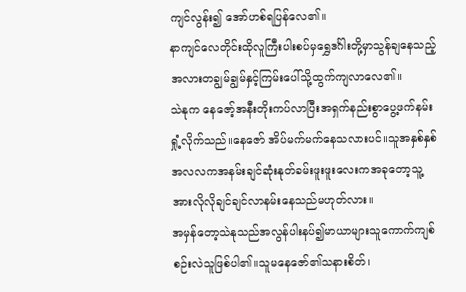ကျင်လွန်း၍ အော်ဟစ်ရပြန်လေ၏။
နာကျင်လေတိုင်းထိုလူကြီးပါးစပ်မှရွှေဒင်္ဂါးတို့မှာသွန်ချနေသည့်အလားတချွမ်ချွမ်နှင့်ကြမ်းပေါ်သို့ထွက်ကျလာလေ၏။
သဲနုက နေဇော့်အနီးတိုးကပ်လာပြီးအရှက်နည်းစွာပွေ့ဖက်နမ်းရှုံ့လိုက်သည်။နေဇော် အိပ်မက်မက်နေသလားပင်။သူအနှစ်နှစ်အလလကအနမ်းချင်ဆုံးနုတ်ခမ်းဖူးဖူးလေးကအခုတော့သူ့အားလိုလိုချင်ချင်လာနမ်းနေသည်မဟုတ်လား။
အမှန်တော့သဲနုသည်အလွန်ပါးနပ်၍မာယာများသူကောက်ကျစ်စဉ်းလဲသူဖြစ်ပါ၏။သူမနေဇော်၏သနားစိတ်၊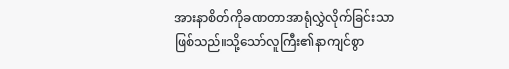အားနာစိတ်ကိုခဏတာအာရုံလွှဲလိုက်ခြင်းသာဖြစ်သည်။သို့သော်လူကြီး၏နာကျင်စွာ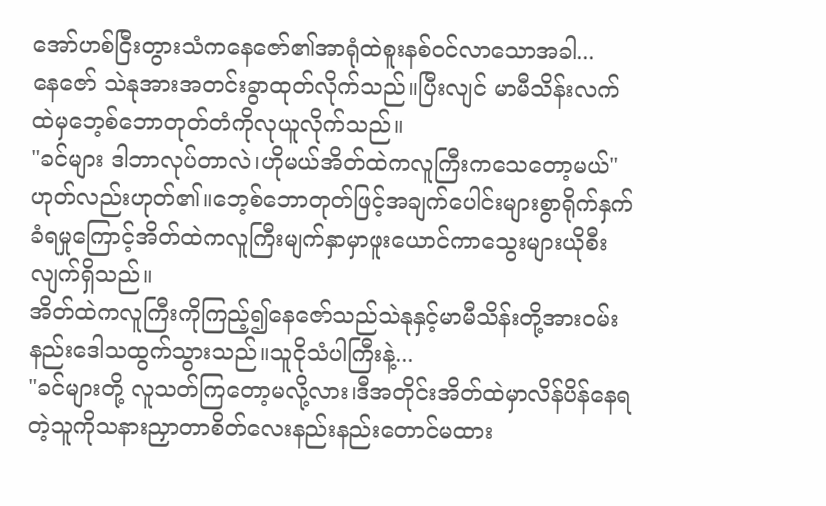အော်ဟစ်ငြီးတွားသံကနေဇော်၏အာရုံထဲစူးနစ်ဝင်လာသောအခါ...
နေဇော် သဲနုအားအတင်းခွာထုတ်လိုက်သည်။ပြီးလျင် မာမီသိန်းလက်ထဲမှဘေ့စ်ဘောတုတ်တံကိုလုယူလိုက်သည်။
"ခင်များ ဒါဘာလုပ်တာလဲ၊ဟိုမယ်အိတ်ထဲကလူကြီးကသေတော့မယ်"
ဟုတ်လည်းဟုတ်၏။ဘေ့စ်ဘောတုတ်ဖြင့်အချက်ပေါင်းများစွာရိုက်နှက်ခံရမှုကြောင့်အိတ်ထဲကလူကြီးမျက်နှာမှာဖူးယောင်ကာသွေးများယိုစီးလျက်ရှိသည်။
အိတ်ထဲကလူကြီးကိုကြည့်၍နေဇော်သည်သဲနုနှင့်မာမီသိန်းတို့အားဝမ်းနည်းဒေါသထွက်သွားသည်။သူငိုသံပါကြီးနဲ့...
"ခင်များတို့ လူသတ်ကြတော့မလို့လား၊ဒီအတိုင်းအိတ်ထဲမှာလိန်ပိန်နေရတဲ့သူကိုသနားညှာတာစိတ်လေးနည်းနည်းတောင်မထား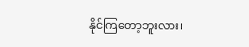နိုင်ကြတော့ဘူးလား၊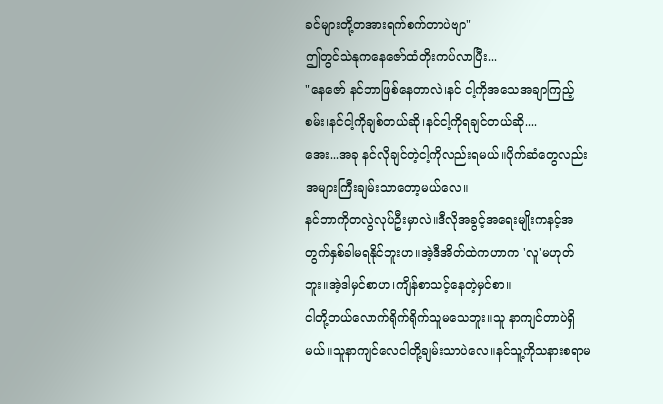ခင်များတို့တအားရက်စက်တာပဲဗျာ"
ဤတွင်သဲနုကနေဇော်ထံတိုးကပ်လာပြီး...
"နေဇော် နင်ဘာဖြစ်နေတာလဲ၊နင် ငါ့ကိုအသေအချာကြည့်စမ်း၊နင်ငါ့ကိုချစ်တယ်ဆို၊နင်ငါ့ကိုရချင်တယ်ဆို....
အေး...အခု နင်လိုချင်တဲ့ငါ့ကိုလည်းရမယ်။ပိုက်ဆံတွေလည်းအများကြီးချမ်းသာတော့မယ်လေ။
နင်ဘာကိုတလွဲလုပ်ဦးမှာလဲ။ဒီလိုအခွင့်အရေးမျိုးကနင့်အတွက်နှစ်ခါမရနိုင်ဘူးဟ။အဲ့ဒီအိတ်ထဲကဟာက 'လူ'မဟုတ်ဘူး။အဲ့ဒါမှင်စာဟ၊ကျိန်စာသင့်နေတဲ့မှင်စာ။
ငါတို့ဘယ်လောက်ရိုက်ရိုက်သူမသေဘူး။သူ နာကျင်တာပဲရှိမယ်။သူနာကျင်လေငါတို့ချမ်းသာပဲလေ။နင်သူ့ကိုသနားစရာမ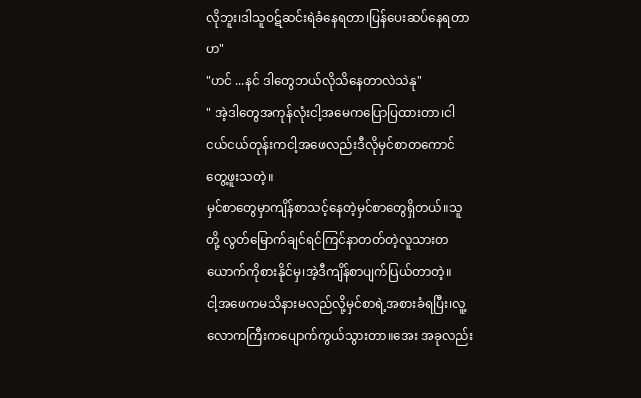လိုဘူး၊ဒါသူဝဋ်ဆင်းရဲခံနေရတာ၊ပြန်ပေးဆပ်နေရတာဟ"
"ဟင် ...နင် ဒါတွေဘယ်လိုသိနေတာလဲသဲနု"
" အဲ့ဒါတွေအကုန်လုံးငါ့အမေကပြောပြထားတာ၊ငါငယ်ငယ်တုန်းကငါ့အဖေလည်းဒီလိုမှင်စာတကောင်တွေ့ဖူးသတဲ့။
မှင်စာတွေမှာကျိန်စာသင့်နေတဲ့မှင်စာတွေရှိတယ်။သူတို့ လွတ်မြောက်ချင်ရင်ကြင်နာတတ်တဲ့လူသားတယောက်ကိုစားနိုင်မှ၊အဲ့ဒီကျိန်စာပျက်ပြယ်တာတဲ့။
ငါ့အဖေကမသိနားမလည်လို့မှင်စာရဲ့အစားခံရပြီး၊လူ့လောကကြီးကပျောက်ကွယ်သွားတာ။အေး အခုလည်း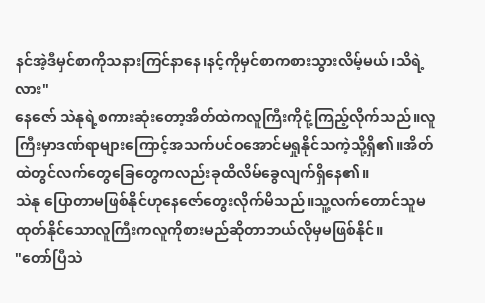နင်အဲ့ဒီမှင်စာကိုသနားကြင်နာနေ၊နင့်ကိုမှင်စာကစားသွားလိမ့်မယ်၊သိရဲ့လား"
နေဇော် သဲနုရဲ့စကားဆုံးတော့အိတ်ထဲကလူကြီးကိုငုံ့ကြည့်လိုက်သည်။လူကြီးမှာဒဏ်ရာများကြောင့်အသက်ပင်ဝအောင်မရှုနိုင်သကဲ့သို့ရှိ၏။အိတ်ထဲတွင်လက်တွေခြေတွေကလည်းခုထိလိမ်ခွေလျက်ရှိနေ၏။
သဲနု ပြောတာမဖြစ်နိုင်ဟုနေဇော်တွေးလိုက်မိသည်။သူ့လက်တောင်သူမထုတ်နိုင်သောလူကြီးကလူကိုစားမည်ဆိုတာဘယ်လိုမှမဖြစ်နိုင်။
"တော်ပြီသဲ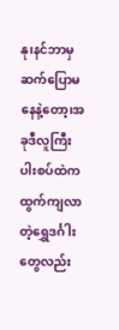နု၊နင်ဘာမှဆက်ပြောမနေနဲ့တော့၊အခုဒီလူကြီးပါးစပ်ထဲကထွက်ကျလာတဲ့ရွှေဒင်္ဂါးတွေလည်း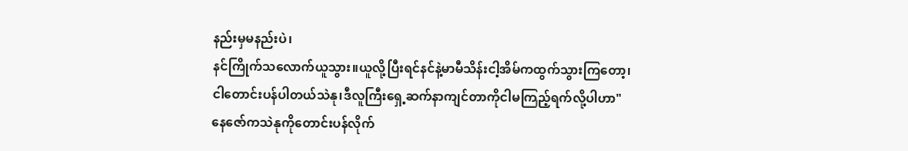နည်းမှမနည်းပဲ၊
နင်ကြိုက်သလောက်ယူသွား။ယူလို့ပြီးရင်နင်နဲ့မာမီသိန်းငါ့အိမ်ကထွက်သွားကြတော့၊
ငါတောင်းပန်ပါတယ်သဲနု၊ဒီလူကြီးရှေ့ဆက်နာကျင်တာကိုငါမကြည့်ရက်လို့ပါဟာ"
နေဇော်ကသဲနုကိုတောင်းပန်လိုက်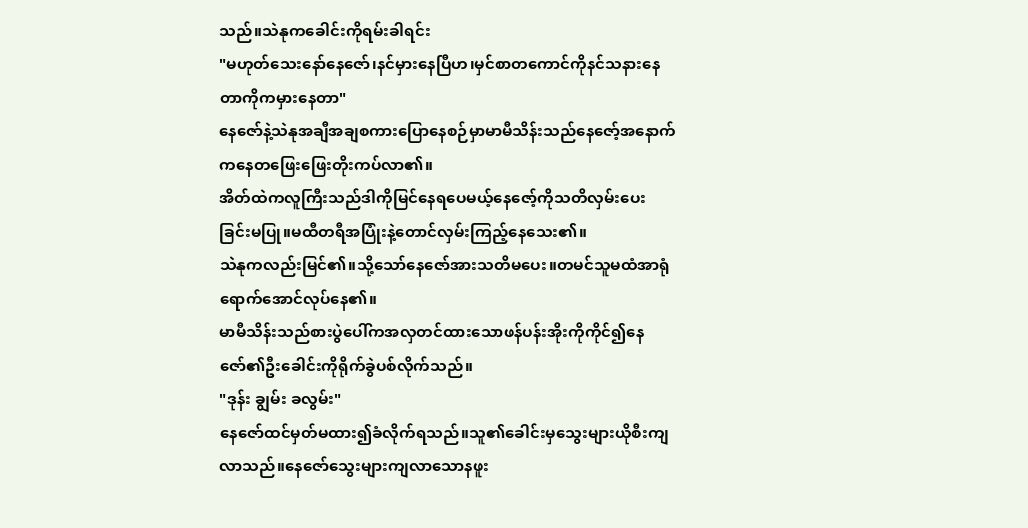သည်။သဲနုကခေါင်းကိုရမ်းခါရင်း
"မဟုတ်သေးနော်နေဇော်၊နင်မှားနေပြီဟ၊မှင်စာတကောင်ကိုနင်သနားနေတာကိုကမှားနေတာ"
နေဇော်နဲ့သဲနုအချီအချစကားပြောနေစဉ်မှာမာမီသိန်းသည်နေဇော့်အနောက်ကနေတဖြေးဖြေးတိုးကပ်လာ၏။
အိတ်ထဲကလူကြီးသည်ဒါကိုမြင်နေရပေမယ့်နေဇော့်ကိုသတိလှမ်းပေးခြင်းမပြု။မထီတရီအပြုံးနဲ့တောင်လှမ်းကြည့်နေသေး၏။
သဲနုကလည်းမြင်၏။သို့သော်နေဇော်အားသတိမပေး။တမင်သူမထံအာရုံရောက်အောင်လုပ်နေ၏။
မာမီသိန်းသည်စားပွဲပေါ်ကအလှတင်ထားသောဖန်ပန်းအိုးကိုကိုင်၍နေဇော်၏ဦးခေါင်းကိုရိုက်ခွဲပစ်လိုက်သည်။
"ဒုန်း ချွမ်း ခလွမ်း"
နေဇော်ထင်မှတ်မထား၍ခံလိုက်ရသည်။သူ၏ခေါင်းမှသွေးများယိုစီးကျလာသည်။နေဇော်သွေးများကျလာသောနဖူး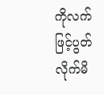ကိုလက်ဖြင့်ပွတ်လိုက်မိ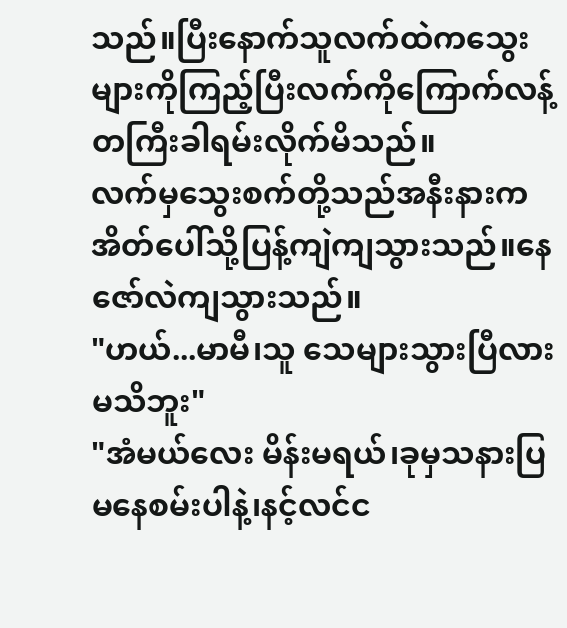သည်။ပြီးနောက်သူလက်ထဲကသွေးများကိုကြည့်ပြီးလက်ကိုကြောက်လန့်တကြီးခါရမ်းလိုက်မိသည်။
လက်မှသွေးစက်တို့သည်အနီးနားကအိတ်ပေါ်သို့ပြန့်ကျဲကျသွားသည်။နေဇော်လဲကျသွားသည်။
"ဟယ်...မာမီ၊သူ သေများသွားပြီလားမသိဘူး"
"အံမယ်လေး မိန်းမရယ်၊ခုမှသနားပြမနေစမ်းပါနဲ့၊နင့်လင်င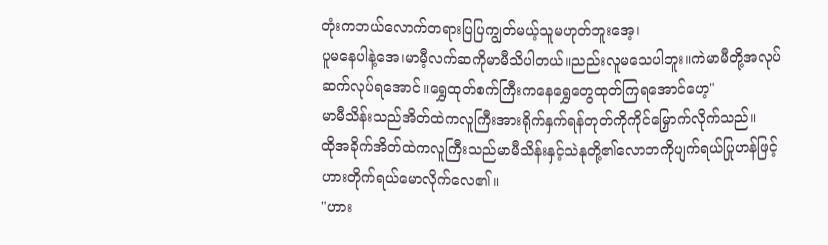တုံးကဘယ်လောက်တရားပြပြကျွတ်မယ့်သူမဟုတ်ဘူးအေ့၊
ပူမနေပါနဲ့အေ၊မာမီ့လက်ဆကိုမာမီသိပါတယ်။ညည်းလူမသေပါဘူး။ကဲမာမီတို့အလုပ်ဆက်လုပ်ရအောင်။ရွှေထုတ်စက်ကြီးကနေရွှေတွေထုတ်ကြရအောင်ဟေ့"
မာမီသိန်းသည်အိတ်ထဲကလူကြီးအားရိုက်နှက်ရန်တုတ်ကိုကိုင်မြှောက်လိုက်သည်။
ထိုအခိုက်အိတ်ထဲကလူကြီးသည်မာမီသိန်းနှင့်သဲနုတို့၏လောဘကိုပျက်ရယ်ပြုဟန်ဖြင့်ဟားတိုက်ရယ်မောလိုက်လေ၏။
"ဟား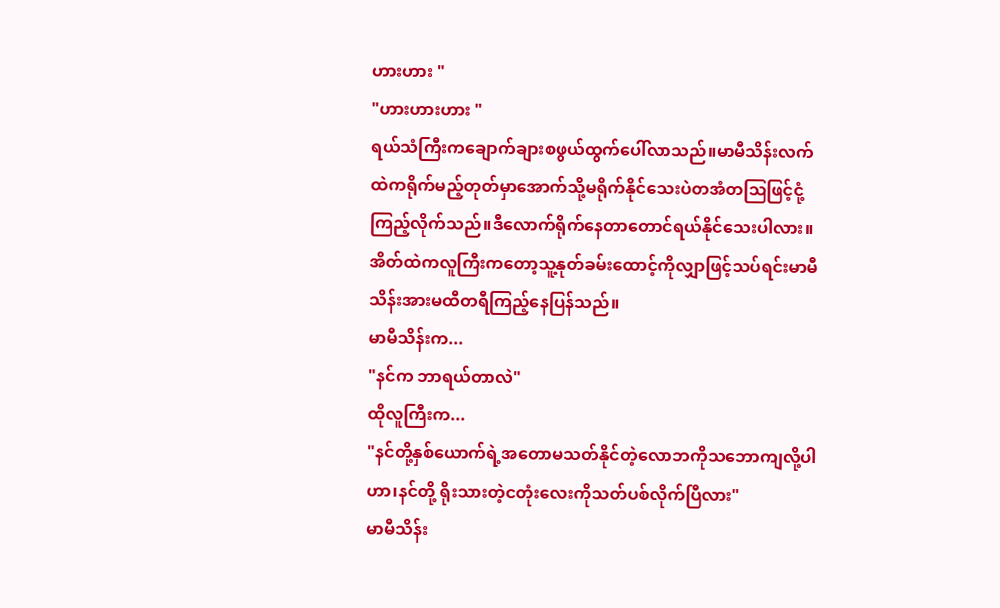ဟားဟား "
"ဟားဟားဟား "
ရယ်သံကြီးကချောက်ချားစဖွယ်ထွက်ပေါ်လာသည်။မာမီသိန်းလက်ထဲကရိုက်မည့်တုတ်မှာအောက်သို့မရိုက်နိုင်သေးပဲတအံတဩဖြင့်ငုံ့ကြည့်လိုက်သည်။ဒီလောက်ရိုက်နေတာတောင်ရယ်နိုင်သေးပါလား။
အိတ်ထဲကလူကြီးကတော့သူ့နုတ်ခမ်းထောင့်ကိုလျှာဖြင့်သပ်ရင်းမာမီသိန်းအားမထီတရီကြည့်နေပြန်သည်။
မာမီသိန်းက...
"နင်က ဘာရယ်တာလဲ"
ထိုလူကြီးက...
"နင်တို့နှစ်ယောက်ရဲ့အတောမသတ်နိုင်တဲ့လောဘကိုသဘောကျလို့ပါဟာ၊နင်တို့ ရိုးသားတဲ့ငတုံးလေးကိုသတ်ပစ်လိုက်ပြီလား"
မာမီသိန်း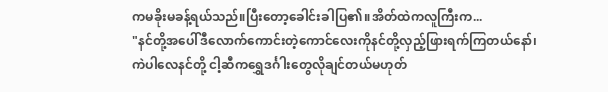ကမခိုးမခန့်ရယ်သည်။ပြီးတော့ခေါင်းခါပြ၏။အိတ်ထဲကလူကြီးက...
"နင်တို့အပေါ်ဒီလောက်ကောင်းတဲ့ကောင်လေးကိုနင်တို့လှည့်ဖြားရက်ကြတယ်နော်၊ကဲပါလေနင်တို့ ငါ့ဆီကရွှေဒင်္ဂါးတွေလိုချင်တယ်မဟုတ်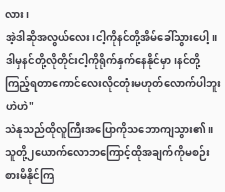လား၊
အဲ့ဒါဆိုအလွယ်လေး၊ငါ့ကိုနင်တို့အိမ်ခေါ်သွားပေါ့။ဒါမှနင်တို့လိုတိုင်းငါ့ကိုရိုက်နှက်နေနိုင်မှာ၊နင်တို့ကြည့်ရတာကောင်လေးလိုငတုံးမဟုတ်လောက်ပါဘူးဟဲဟဲ"
သဲနုသည်ထိုလူကြီးအပြောကိုသဘောကျသွား၏။သူတို့၂ယောက်လောဘကြောင့်ထိုအချက်ကိုမစဉ်းစားမိနိုင်ကြ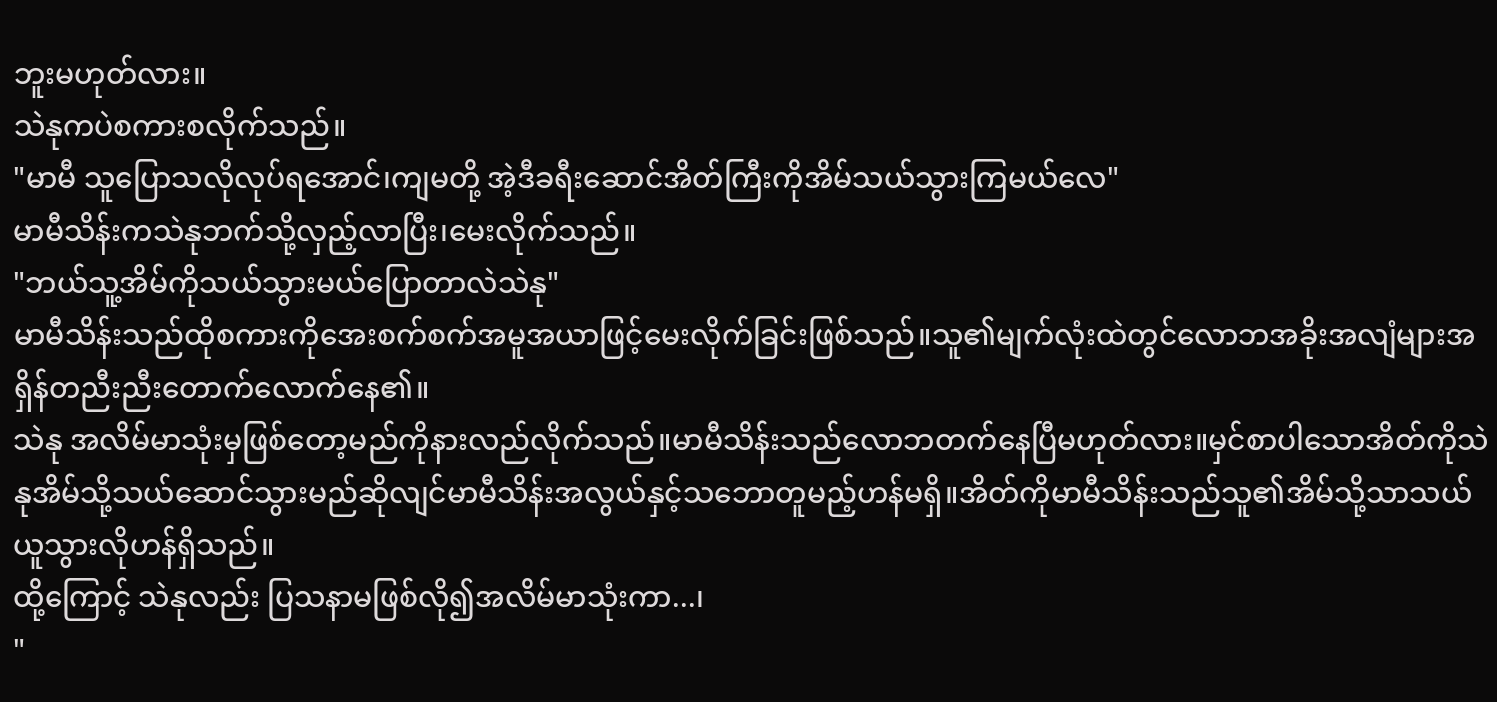ဘူးမဟုတ်လား။
သဲနုကပဲစကားစလိုက်သည်။
"မာမီ သူပြောသလိုလုပ်ရအောင်၊ကျမတို့ အဲ့ဒီခရီးဆောင်အိတ်ကြီးကိုအိမ်သယ်သွားကြမယ်လေ"
မာမီသိန်းကသဲနုဘက်သို့လှည့်လာပြီး၊မေးလိုက်သည်။
"ဘယ်သူ့အိမ်ကိုသယ်သွားမယ်ပြောတာလဲသဲနု"
မာမီသိန်းသည်ထိုစကားကိုအေးစက်စက်အမူအယာဖြင့်မေးလိုက်ခြင်းဖြစ်သည်။သူ၏မျက်လုံးထဲတွင်လောဘအခိုးအလျံများအရှိန်တညီးညီးတောက်လောက်နေ၏။
သဲနု အလိမ်မာသုံးမှဖြစ်တော့မည်ကိုနားလည်လိုက်သည်။မာမီသိန်းသည်လောဘတက်နေပြီမဟုတ်လား။မှင်စာပါသောအိတ်ကိုသဲနုအိမ်သို့သယ်ဆောင်သွားမည်ဆိုလျင်မာမီသိန်းအလွယ်နှင့်သဘောတူမည့်ဟန်မရှိ။အိတ်ကိုမာမီသိန်းသည်သူ၏အိမ်သို့သာသယ်ယူသွားလိုဟန်ရှိသည်။
ထို့ကြောင့် သဲနုလည်း ပြသနာမဖြစ်လို၍အလိမ်မာသုံးကာ...၊
"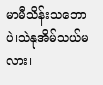မာမီသိန်းသဘောပဲ၊သဲနုအိမ်သယ်မလား၊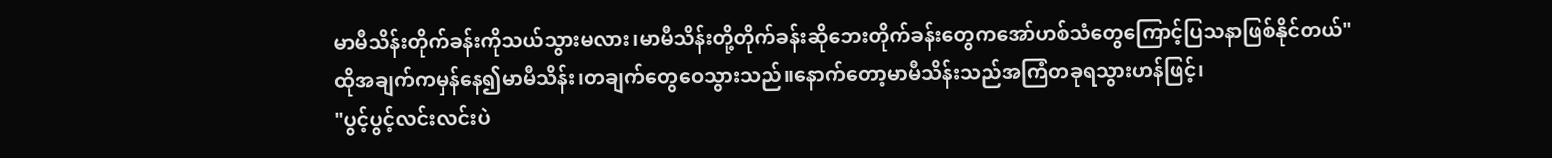မာမီသိန်းတိုက်ခန်းကိုသယ်သွားမလား၊မာမီသိန်းတို့တိုက်ခန်းဆိုဘေးတိုက်ခန်းတွေကအော်ဟစ်သံတွေကြောင့်ပြသနာဖြစ်နိုင်တယ်"
ထိုအချက်ကမှန်နေ၍မာမီသိန်း၊တချက်တွေဝေသွားသည်။နောက်တော့မာမီသိန်းသည်အကြံတခုရသွားဟန်ဖြင့်၊
"ပွင့်ပွင့်လင်းလင်းပဲ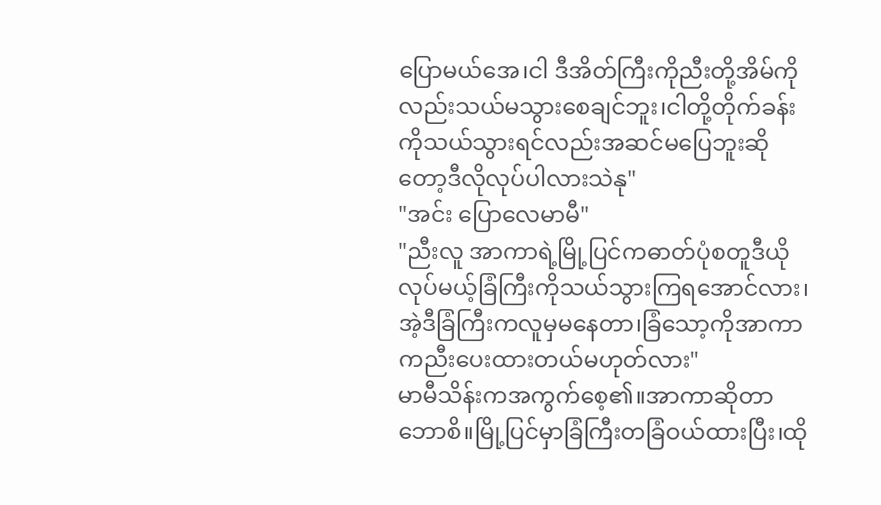ပြောမယ်အေ၊ငါ ဒီအိတ်ကြီးကိုညီးတို့အိမ်ကိုလည်းသယ်မသွားစေချင်ဘူး၊ငါတို့တိုက်ခန်းကိုသယ်သွားရင်လည်းအဆင်မပြေဘူးဆိုတော့ဒီလိုလုပ်ပါလားသဲနု"
"အင်း ပြောလေမာမီ"
"ညီးလူ အာကာရဲ့မြို့ပြင်ကဓာတ်ပုံစတူဒီယိုလုပ်မယ့်ခြံကြီးကိုသယ်သွားကြရအောင်လား၊အဲ့ဒီခြံကြီးကလူမှမနေတာ၊ခြံသော့ကိုအာကာကညီးပေးထားတယ်မဟုတ်လား"
မာမီသိန်းကအကွက်စေ့၏။အာကာဆိုတာဘောစိ။မြို့ပြင်မှာခြံကြီးတခြံဝယ်ထားပြီး၊ထို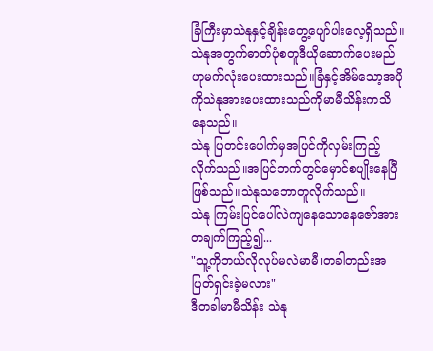ခြံကြီးမှာသဲနုနှင့်ချိန်းတွေ့ပျော်ပါးလေ့ရှိသည်။သဲနုအတွက်ဓာတ်ပုံစတူဒီယိုဆောက်ပေးမည်ဟုမက်လုံးပေးထားသည်။ခြံနှင့်အိမ်သော့အပိုကိုသဲနုအားပေးထားသည်ကိုမာမီသိန်းကသိနေသည်။
သဲနု ပြတင်းပေါက်မှအပြင်ကိုလှမ်းကြည့်လိုက်သည်။အပြင်ဘက်တွင်မှောင်စပျိုးနေပြီဖြစ်သည်။သဲနုသဘောတူလိုက်သည်။
သဲနု ကြမ်းပြင်ပေါ်လဲကျနေသောနေဇော်အားတချက်ကြည့်၍...
"သူ့ကိုဘယ်လိုလုပ်မလဲမာမီ၊တခါတည်းအပြတ်ရှင်းခဲ့မလား"
ဒီတခါမာမီသိန်း သဲနု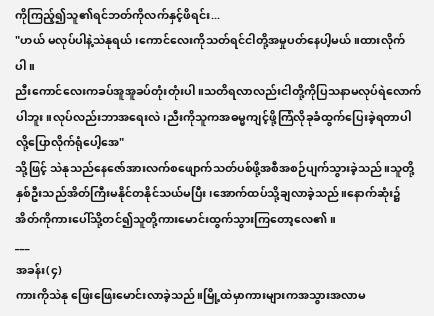ကိုကြည့်၍သူ၏ရင်ဘတ်ကိုလက်နှင့်ဖိရင်း...
"ဟယ် မလုပ်ပါနဲ့သဲနုရယ်၊ကောင်လေးကိုသတ်ရင်ငါတို့အမှုပတ်နေပါ့မယ်။ထားလိုက်ပါ။
ညီးကောင်လေးကခပ်အူအူခပ်တုံးတုံးပါ။သတိရလာလည်းငါတို့ကိုပြသနာမလုပ်ရဲလောက်ပါဘူး။လုပ်လည်းဘာအရေးလဲ၊ညီးကိုသူကအဓမ္မကျင့်ဖို့ကြံလိုခုခံထွက်ပြေးခဲ့ရတာပါလို့ပြောလိုက်ရုံပေါ့အေ"
သို့ဖြင့် သဲနုသည်နေဇော်အားလက်စဖျောက်သတ်ပစ်ဖို့အစီအစဉ်ပျက်သွားခဲ့သည်။သူတို့နှစ်ဦးသည်အိတ်ကြီးမနိုင်တနိုင်သယ်မပြီး၊အောက်ထပ်သို့ချလာခဲ့သည်။နောက်ဆုံး၌အိတ်ကိုကားပေါ်သို့တင်၍သူတို့ကားမောင်းထွက်သွားကြတော့လေ၏။
___
အခန်း(၄)
ကားကိုသဲနု ဖြေးဖြေးမောင်းလာခဲ့သည်။မြို့ထဲမှာကားများကအသွားအလာမ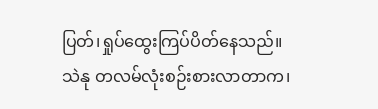ပြတ်၊ရှုပ်ထွေးကြပ်ပိတ်နေသည်။
သဲနု တလမ်လုံးစဉ်းစားလာတာက၊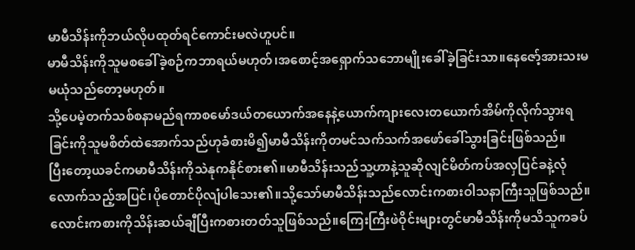မာမီသိန်းကိုဘယ်လိုပထုတ်ရင်ကောင်းမလဲဟူပင်။
မာမီသိန်းကိုသူမစခေါ်ခဲ့စဉ်ကဘာရယ်မဟုတ်၊အစောင့်အရှောက်သဘောမျိုးခေါ်ခဲ့ခြင်းသာ။နေဇော့်အားသးမမယုံသည်တော့မဟုတ်။
သို့ပေမဲ့တက်သစ်စနာမည်ရကာစမော်ဒယ်တယောက်အနေနဲ့ယောက်ကျားလေးတယောက်အိမ်ကိုလိုက်သွားရခြင်းကိုသူမစိတ်ထဲအောက်သည်ဟုခံစားမိ၍မာမီသိန်းကိုတမင်သက်သက်အဖော်ခေါ်သွားခြင်းဖြစ်သည်။
ပြီးတော့ယခင်ကမာမီသိန်းကိုသဲနုကနိုင်စား၏။မာမီသိန်းသည်သူ့ဟာနဲ့သူဆိုလျင်မိတ်ကပ်အလှပြင်ခနဲ့လုံလောက်သည့်အပြင်၊ပိုတောင်ပိုလျံပါသေး၏။သို့သော်မာမီသိန်းသည်လောင်းကစားဝါသနာကြီးသူဖြစ်သည်။
လောင်းကစားကိုသိန်းဆယ်ချီပြီးကစားတတ်သူဖြစ်သည်။ကြေးကြီးဖဲဝိုင်းများတွင်မာမီသိန်းကိုမသိသူကခပ်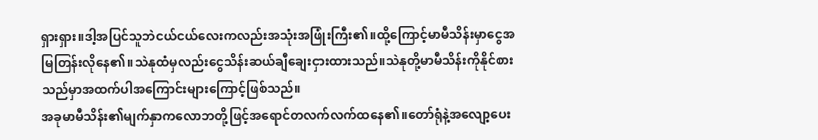ရှားရှား။ဒါ့အပြင်သူဘဲငယ်ငယ်လေးကလည်းအသုံးအဖြုံးကြီး၏။ထို့ကြောင့်မာမီသိန်းမှာငွေအမြတြန်းလိုနေ၏။သဲနုထံမှလည်းငွေသိန်းဆယ်ချီချေးငှားထားသည်။သဲနုတို့မာမီသိန်းကိုနိုင်စားသည်မှာအထက်ပါအကြောင်းများကြောင့်ဖြစ်သည်။
အခုမာမီသိန်း၏မျက်နှာကလောဘတို့ဖြင့်အရောင်တလက်လက်ထနေ၏။တော်ရုံနဲ့အလျော့ပေး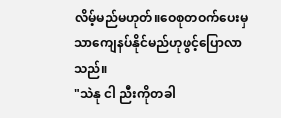လိမ့်မည်မဟုတ်။ဝေစုတဝက်ပေးမှသာကျေနပ်နိုင်မည်ဟုဖွင့်ပြောလာသည်။
"သဲနု ငါ ညီးကိုတခါ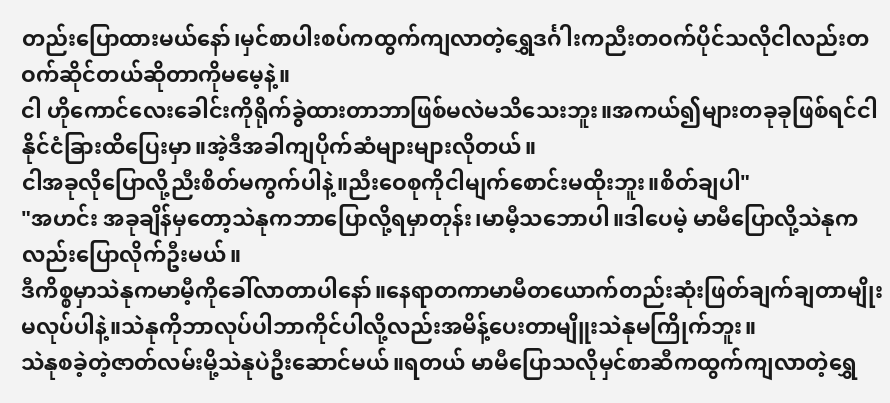တည်းပြောထားမယ်နော်၊မှင်စာပါးစပ်ကထွက်ကျလာတဲ့ရွှေဒင်္ဂါးကညီးတဝက်ပိုင်သလိုငါလည်းတဝက်ဆိုင်တယ်ဆိုတာကိုမမေ့နဲ့။
ငါ ဟိုကောင်လေးခေါင်းကိုရိုက်ခွဲထားတာဘာဖြစ်မလဲမသိသေးဘူး။အကယ်၍များတခုခုဖြစ်ရင်ငါနိုင်ငံခြားထိပြေးမှာ။အဲ့ဒီအခါကျပိုက်ဆံများများလိုတယ်။
ငါအခုလိုပြောလို့ညီးစိတ်မကွက်ပါနဲ့။ညီးဝေစုကိုငါမျက်စောင်းမထိုးဘူး။စိတ်ချပါ"
"အဟင်း အခုချိန်မှတော့သဲနုကဘာပြောလို့ရမှာတုန်း၊မာမီ့သဘောပါ။ဒါပေမဲ့ မာမီပြောလို့သဲနုကလည်းပြောလိုက်ဦးမယ်။
ဒီကိစ္စမှာသဲနုကမာမီ့ကိုခေါ်လာတာပါနော်။နေရာတကာမာမီတယောက်တည်းဆုံးဖြတ်ချက်ချတာမျိုးမလုပ်ပါနဲ့။သဲနုကိုဘာလုပ်ပါဘာကိုင်ပါလို့လည်းအမိန့်ပေးတာမျိူးသဲနုမကြိုက်ဘူး။
သဲနုစခဲ့တဲ့ဇာတ်လမ်းမို့သဲနုပဲဦးဆောင်မယ်။ရတယ် မာမီပြောသလိုမှင်စာဆီကထွက်ကျလာတဲ့ရွှေ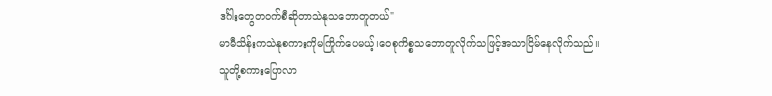ဒင်္ဂါးတွေတဝက်စီဆိုတာသဲနုသဘောတူတယ်"
မာမီသိန်းကသဲနုစကားကိုမကြိုက်ပေမယ့်၊ဝေစုကိစ္စသဘောတူလိုက်သဖြင့်အသာငြိမ်နေလိုက်သည်။
သူတို့စကားပြောလာ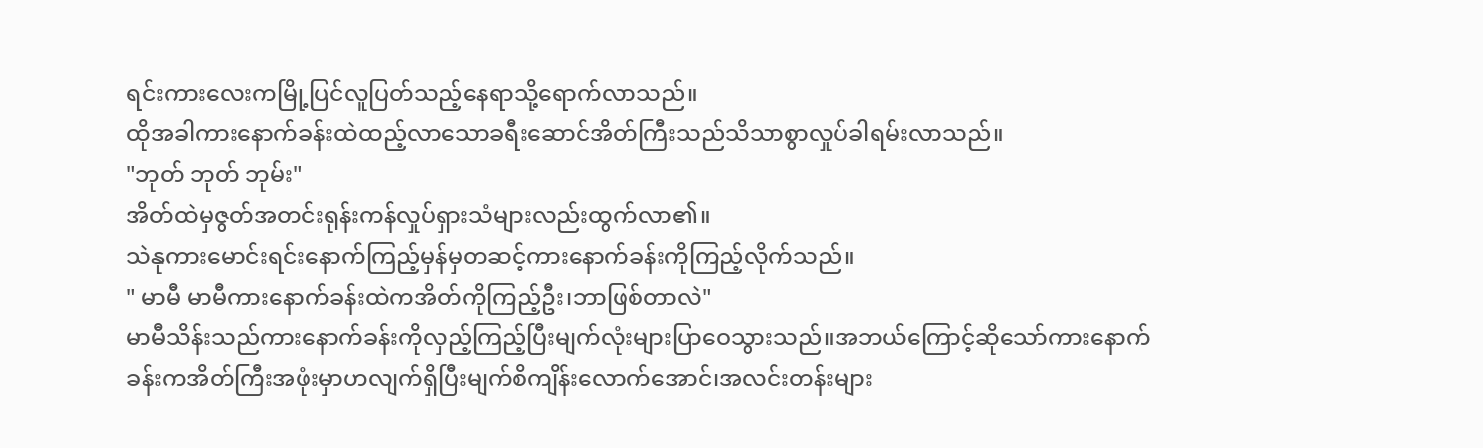ရင်းကားလေးကမြို့ပြင်လူပြတ်သည့်နေရာသို့ရောက်လာသည်။
ထိုအခါကားနောက်ခန်းထဲထည့်လာသောခရီးဆောင်အိတ်ကြီးသည်သိသာစွာလှုပ်ခါရမ်းလာသည်။
"ဘုတ် ဘုတ် ဘုမ်း"
အိတ်ထဲမှဇွတ်အတင်းရုန်းကန်လှုပ်ရှားသံများလည်းထွက်လာ၏။
သဲနုကားမောင်းရင်းနောက်ကြည့်မှန်မှတဆင့်ကားနောက်ခန်းကိုကြည့်လိုက်သည်။
" မာမီ မာမီကားနောက်ခန်းထဲကအိတ်ကိုကြည့်ဦး၊ဘာဖြစ်တာလဲ"
မာမီသိန်းသည်ကားနောက်ခန်းကိုလှည့်ကြည့်ပြီးမျက်လုံးများပြာဝေသွားသည်။အဘယ်ကြောင့်ဆိုသော်ကားနောက်ခန်းကအိတ်ကြီးအဖုံးမှာဟလျက်ရှိပြီးမျက်စိကျိန်းလောက်အောင်၊အလင်းတန်းများ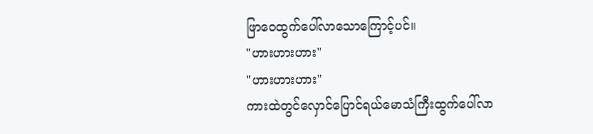ဖြာဝေထွက်ပေါ်လာသောကြောင့်ပင်။
"ဟားဟားဟား"
"ဟားဟားဟား"
ကားထဲတွင်လှောင်ပြောင်ရယ်မောသံကြီးထွက်ပေါ်လာ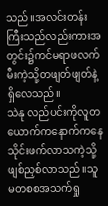သည်။အလင်းတန်းကြီးသည်လည်းကားအတွင်း၌ကင်မရာဖလက်မီးကဲ့သို့တဖျတ်ဖျတ်နဲ့ရှိလေသည်။
သဲနု လည်ပင်းကိုလူတယောက်ကနောက်ကနေသိုင်းဖက်လာသကဲ့သို့ဖျစ်ညှစ်လာသည်။သူမတစစအသက်ရှု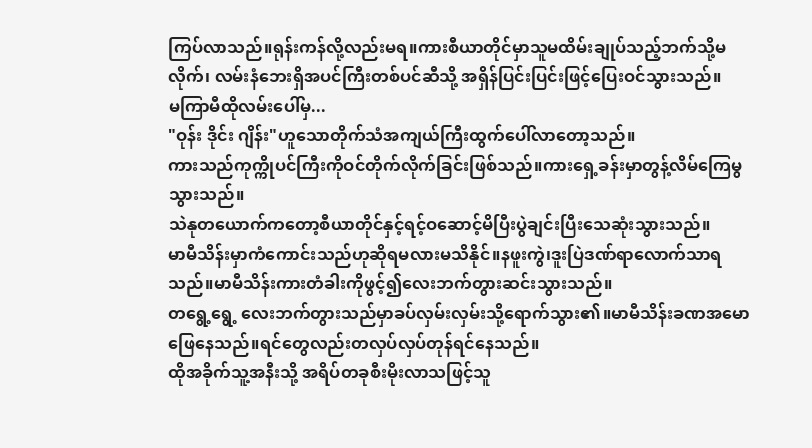ကြပ်လာသည်။ရုန်းကန်လို့လည်းမရ။ကားစီယာတိုင်မှာသူမထိမ်းချုပ်သည့်ဘက်သို့မလိုက်၊ လမ်းနံဘေးရှိအပင်ကြီးတစ်ပင်ဆီသို့ အရှိန်ပြင်းပြင်းဖြင့်ပြေးဝင်သွားသည်။
မကြာမီထိုလမ်းပေါ်မှ...
"ဝုန်း ဒိုင်း ဂျိန်း"ဟူသောတိုက်သံအကျယ်ကြီးထွက်ပေါ်လာတော့သည်။
ကားသည်ကုက္ကိုပင်ကြီးကိုဝင်တိုက်လိုက်ခြင်းဖြစ်သည်။ကားရှေ့ခန်းမှာတွန့်လိမ်ကြေမွသွားသည်။
သဲနုတယောက်ကတော့စီယာတိုင်နှင့်ရင့်ဝဆောင့်မိပြီးပွဲချင်းပြီးသေဆုံးသွားသည်။
မာမီသိန်းမှာကံကောင်းသည်ဟုဆိုရမလားမသိနိုင်။နဖူးကွဲ၊ဒူးပြဲဒဏ်ရာလောက်သာရသည်။မာမီသိန်းကားတံခါးကိုဖွင့်၍လေးဘက်တွားဆင်းသွားသည်။
တရွေ့ရွေ့ လေးဘက်တွားသည်မှာခပ်လှမ်းလှမ်းသို့ရောက်သွား၏။မာမီသိန်းခဏအမောဖြေနေသည်။ရင်တွေလည်းတလှပ်လှပ်တုန်ရင်နေသည်။
ထိုအခိုက်သူ့အနီးသို့ အရိပ်တခုစီးမိုးလာသဖြင့်သူ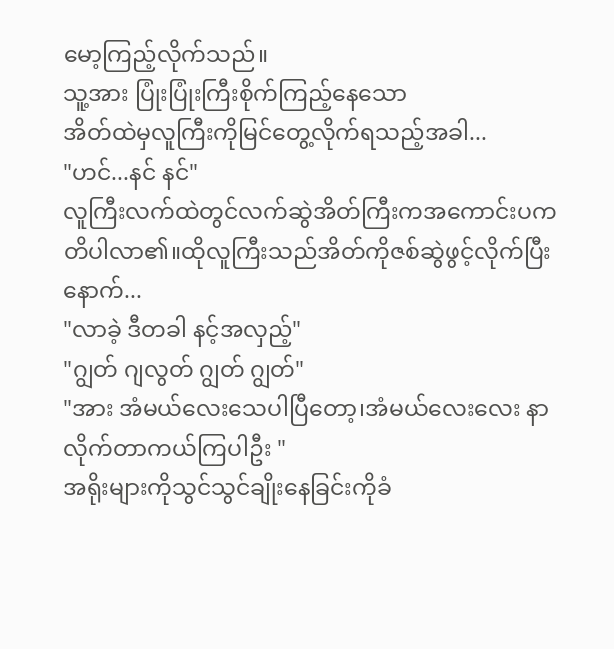မော့ကြည့်လိုက်သည်။
သူ့အား ပြုံးပြုံးကြီးစိုက်ကြည့်နေသော
အိတ်ထဲမှလူကြီးကိုမြင်တွေ့လိုက်ရသည့်အခါ...
"ဟင်...နင် နင်"
လူကြီးလက်ထဲတွင်လက်ဆွဲအိတ်ကြီးကအကောင်းပကတိပါလာ၏။ထိုလူကြီးသည်အိတ်ကိုဇစ်ဆွဲဖွင့်လိုက်ပြီးနောက်...
"လာခဲ့ ဒီတခါ နင့်အလှည့်"
"ဂျွတ် ဂျလွတ် ဂျွတ် ဂျွတ်"
"အား အံမယ်လေးသေပါပြီတော့၊အံမယ်လေးလေး နာလိုက်တာကယ်ကြပါဦး "
အရိုးများကိုသွင်သွင်ချိုးနေခြင်းကိုခံ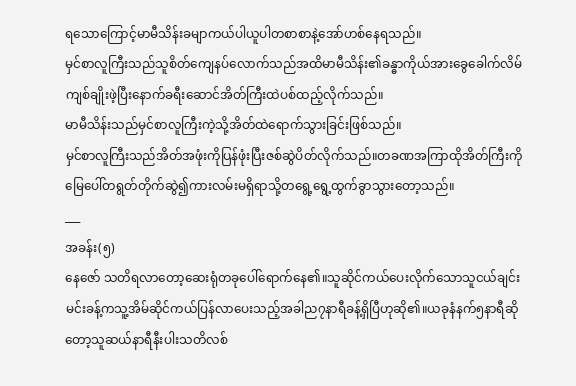ရသောကြောင့်မာမီသိန်းခမျာကယ်ပါယူပါတစာစာနဲ့အော်ဟစ်နေရသည်။
မှင်စာလူကြီးသည်သူစိတ်ကျေနပ်လောက်သည်အထိမာမီသိန်း၏ခန္ဓာကိုယ်အားခွေခေါက်လိမ်ကျစ်ချိုးဖဲ့ပြီးနောက်ခရီးဆောင်အိတ်ကြီးထဲပစ်ထည့်လိုက်သည်။
မာမီသိန်းသည်မှင်စာလူကြီးကဲ့သို့အိတ်ထဲရောက်သွားခြင်းဖြစ်သည်။
မှင်စာလူကြီးသည်အိတ်အဖုံးကိုပြန်ဖုံးပြီးဇစ်ဆွဲပိတ်လိုက်သည်။တခဏအကြာထိုအိတ်ကြီးကိုမြေပေါ်တရွတ်တိုက်ဆွဲ၍ကားလမ်းမရှိရာသို့တရွေ့ရွေ့ထွက်ခွာသွားတော့သည်။
___
အခန်း(၅)
နေဇော် သတိရလာတော့ဆေးရုံတခုပေါ်ရောက်နေ၏။သူဆိုင်ကယ်ပေးလိုက်သောသူငယ်ချင်းမင်းခန့်ကသူ့အိမ်ဆိုင်ကယ်ပြန်လာပေးသည့်အခါည၇နာရီခန့်ရှိပြီဟုဆို၏။ယခုနံနက်၅နာရီဆိုတော့သူဆယ်နာရီနီးပါးသတိလစ်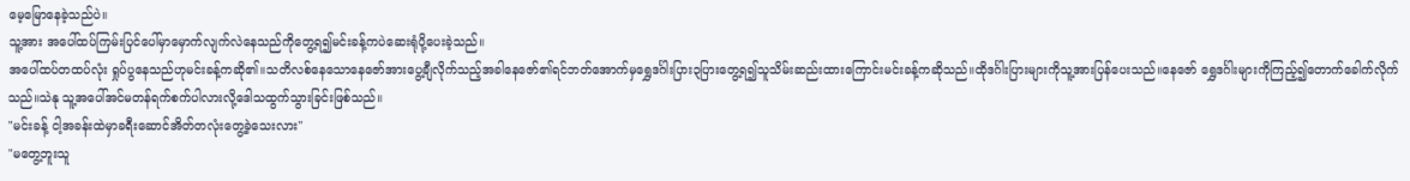မေ့မြောနေခဲ့သည်ပဲ။
သူ့အား အပေါ်ထပ်ကြမ်းပြင်ပေါ်မှာမှောက်လျက်လဲနေသည်ကိုတွေ့ရ၍မင်းခန့်ကပဲဆေးရုံပို့ပေးခဲ့သည်။
အပေါ်ထပ်တထပ်လုံး ရှုပ်ပွနေသည်ဟုမင်းခန့်ကဆို၏။သတိလစ်နေသောနေဇော်အားပွေ့ချီလိုက်သည့်အခါနေဇော်၏ရင်ဘတ်အောက်မှရွှေဒင်္ဂါးပြား၃ပြားတွေ့ရ၍သူသိမ်းဆည်းထားကြောင်းမင်းခန့်ကဆိုသည်။ထိုဒင်္ဂါးပြားများကိုသူ့အားပြန်ပေးသည်။နေဇော် ရွှေဒင်္ဂါးများကိုကြည့်၍တောက်ခေါက်လိုက်သည်။သဲနု သူ့အပေါ်အင်မတန်ရက်စက်ပါလားလို့ဒေါသထွက်သွားခြင်းဖြစ်သည်။
"မင်းခန့် ငါ့အခန်းထဲမှာခရီးဆောင်အိတ်တလုံးတွေ့ခဲ့သေးလား"
"မတွေ့ဘူးသူ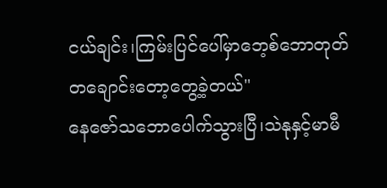ငယ်ချင်း၊ကြမ်းပြင်ပေါ်မှာဘေ့စ်ဘောတုတ်တချောင်းတော့တွေ့ခဲ့တယ်"
နေဇော်သဘောပေါက်သွားပြီ၊သဲနုနှင့်မာမီ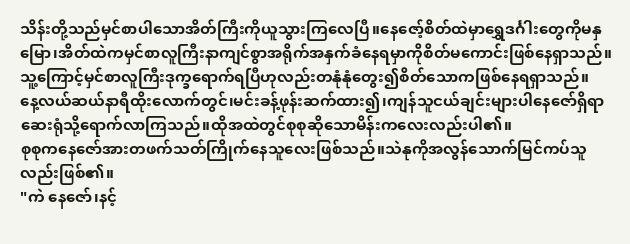သိန်းတို့သည်မှင်စာပါသောအိတ်ကြီးကိုယူသွားကြလေပြီ။နေဇော့်စိတ်ထဲမှာရွှေဒင်္ဂါးတွေကိုမနှမြော၊အိတ်ထဲကမှင်စာလူကြီးနာကျင်စွာအရိုက်အနှက်ခံနေရမှာကိုစိတ်မကောင်းဖြစ်နေရှာသည်။သူ့ကြောင့်မှင်စာလူကြီးဒုက္ခရောက်ရပြီဟုလည်းတနုံနုံတွေး၍စိတ်သောကဖြစ်နေရရှာသည်။
နေ့လယ်ဆယ်နာရီထိုးလောက်တွင်၊မင်းခန့်ဖုန်းဆက်ထား၍၊ကျန်သူငယ်ချင်းများပါနေဇော်ရှိရာဆေးရုံသို့ရောက်လာကြသည်။ထိုအထဲတွင်စုစုဆိုသောမိန်းကလေးလည်းပါ၏။
စုစုကနေဇော်အားတဖက်သတ်ကြိုက်နေသူလေးဖြစ်သည်။သဲနုကိုအလွန်သောက်မြင်ကပ်သူလည်းဖြစ်၏။
"ကဲ နေဇော်၊နင့်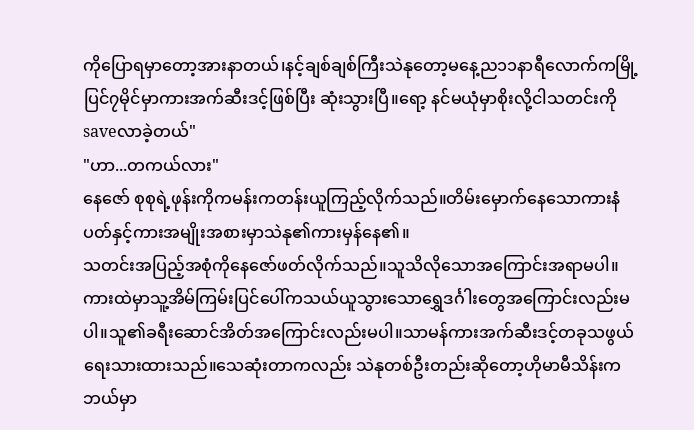ကိုပြောရမှာတော့အားနာတယ်၊နင့်ချစ်ချစ်ကြီးသဲနုတော့မနေ့ည၁၁နာရီလောက်ကမြို့ပြင်၇မိုင်မှာကားအက်ဆီးဒင့်ဖြစ်ပြီး ဆုံးသွားပြီ။ရော့ နင်မယုံမှာစိုးလို့ငါသတင်းကိုsaveလာခဲ့တယ်"
"ဟာ...တကယ်လား"
နေဇော် စုစုရဲ့ဖုန်းကိုကမန်းကတန်းယူကြည့်လိုက်သည်။တိမ်းမှောက်နေသောကားနံပတ်နှင့်ကားအမျိုးအစားမှာသဲနု၏ကားမှန်နေ၏။
သတင်းအပြည့်အစုံကိုနေဇော်ဖတ်လိုက်သည်။သူသိလိုသောအကြောင်းအရာမပါ။ကားထဲမှာသူ့အိမ်ကြမ်းပြင်ပေါ်ကသယ်ယူသွားသောရွှေဒင်္ဂါးတွေအကြောင်းလည်းမပါ။သူ၏ခရီးဆောင်အိတ်အကြောင်းလည်းမပါ။သာမန်ကားအက်ဆီးဒင့်တခုသဖွယ်ရေးသားထားသည်။သေဆုံးတာကလည်း သဲနုတစ်ဦးတည်းဆိုတော့ဟိုမာမီသိန်းကဘယ်မှာ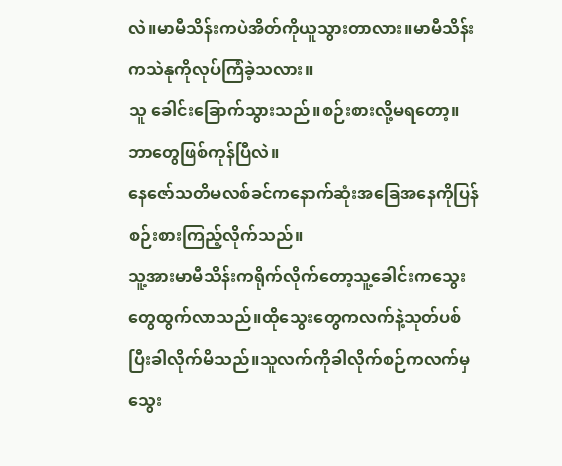လဲ။မာမီသိန်းကပဲအိတ်ကိုယူသွားတာလား။မာမီသိန်းကသဲနုကိုလုပ်ကြံခဲ့သလား။
သူ ခေါင်းခြောက်သွားသည်။စဉ်းစားလို့မရတော့။ဘာတွေဖြစ်ကုန်ပြီလဲ။
နေဇော်သတိမလစ်ခင်ကနောက်ဆုံးအခြေအနေကိုပြန်စဉ်းစားကြည့်လိုက်သည်။
သူ့အားမာမီသိန်းကရိုက်လိုက်တော့သူ့ခေါင်းကသွေးတွေထွက်လာသည်။ထိုသွေးတွေကလက်နဲ့သုတ်ပစ်ပြီးခါလိုက်မိသည်။သူလက်ကိုခါလိုက်စဉ်ကလက်မှသွေး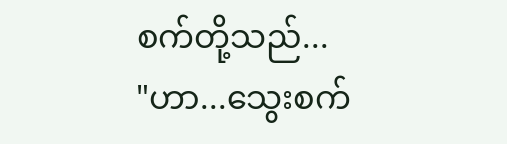စက်တို့သည်...
"ဟာ...သွေးစက်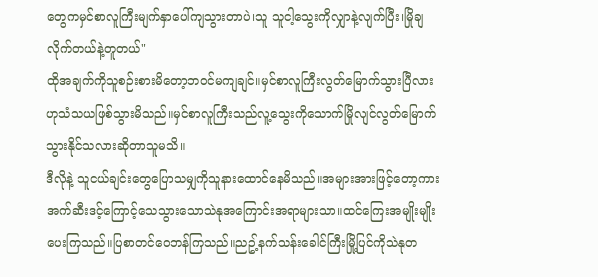တွေကမှင်စာလူကြီးမျက်နှာပေါ်ကျသွားတာပဲ၊သူ သူငါ့သွေးကိုလျှာနဲ့လျက်ပြီး၊မြိုချလိုက်တယ်နဲ့တူတယ်"
ထိုအချက်ကိုသူစဉ်းစားမိတော့ဘဝင်မကျချင်။မှင်စာလူကြီးလွတ်မြောက်သွားပြီလားဟုသံသယဖြစ်သွားမိသည်။မှင်စာလူကြီးသည်လူ့သွေးကိုသောက်မြိုလျင်လွတ်မြောက်သွားနိုင်သလားဆိုတာသူမသိ။
ဒီလိုနဲ့ သူငယ်ချင်းတွေပြောသမျှကိုသူနားထောင်နေမိသည်။အများအားဖြင့်တော့ကားအက်ဆီးဒင့်ကြောင့်သေသွားသောသဲနုအကြောင်းအရာများသာ။ထင်ကြေးအမျိုးမျိုးပေးကြသည်။ပြစာတင်ဝေဘန်ကြသည်။ညဥ့်နက်သန်းခေါင်ကြီးမြို့ပြင်ကိုသဲနုတ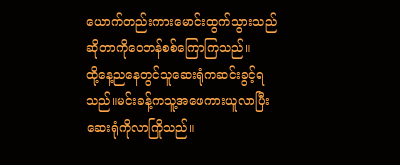ယောက်တည်းကားမောင်းထွက်သွားသည်ဆိုတာကိုဝေဘန်စစ်ကြောကြသည်။
ထို့နေ့ညနေတွင်သူဆေးရုံကဆင်းခွင့်ရသည်။မင်းခန့်ကသူ့အဖေကားယူလာပြီးဆေးရုံကိုလာကြိုသည်။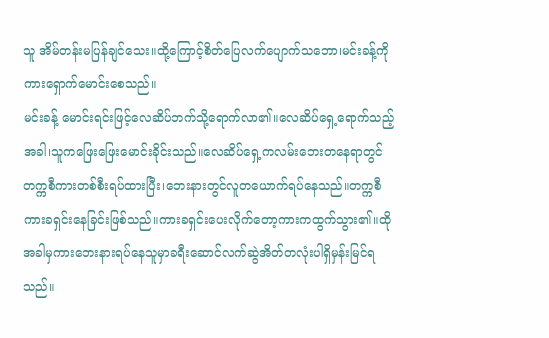သူ အိမ်တန်းမပြန်ချင်သေး။ထို့ကြောင့်စိတ်ပြေလက်ပျောက်သဘော၊မင်းခန့်ကိုကားရှောက်မောင်းစေသည်။
မင်းခန့် မောင်းရင်းဖြင့်လေဆိပ်ဘက်သို့ရောက်လာ၏။လေဆိပ်ရှေ့ရောက်သည့်အခါ၊သူကဖြေးဖြေးမောင်းခိုင်းသည်။လေဆိပ်ရှေ့ကလမ်းဘေးတနေရာတွင်တက္ကစီကားတစ်စီးရပ်ထားပြီး၊ဘေးနားတွင်လူတယောက်ရပ်နေသည်။တက္ကစီကားခရှင်းနေခြင်းဖြစ်သည်။ကားခရှင်းပေးလိုက်တော့ကားကထွက်သွား၏။ထိုအခါမှကားဘေးနားရပ်နေသူမှာခရီးဆောင်လက်ဆွဲအိတ်တလုံးပါရှိမှန်းမြင်ရသည်။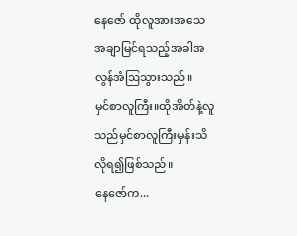နေဇော် ထိုလူအားအသေအချာမြင်ရသည့်အခါအလွန်အံဩသွားသည်။
မှင်စာလူကြီး။ထိုအိတ်နဲ့လူသည်မှင်စာလူကြီးမှန်းသိလိုရ၍ဖြစ်သည်။
နေဇော်က...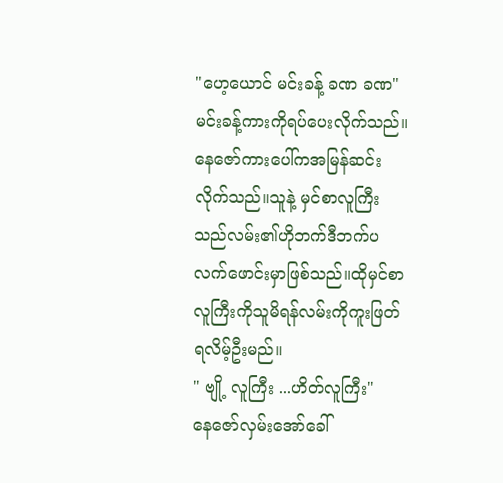"ဟေ့ယောင် မင်းခန့် ခဏ ခဏ"
မင်းခန့်ကားကိုရပ်ပေးလိုက်သည်။နေဇော်ကားပေါ်ကအမြန်ဆင်းလိုက်သည်။သူနဲ့ မှင်စာလူကြီးသည်လမ်း၏ဟိုဘက်ဒီဘက်ပလက်ဖောင်းမှာဖြစ်သည်။ထိုမှင်စာလူကြီးကိုသူမိရန်လမ်းကိုကူးဖြတ်ရလိမ့်ဦးမည်။
" ဗျို့ လူကြီး ...ဟိတ်လူကြီး"
နေဇော်လှမ်းအော်ခေါ်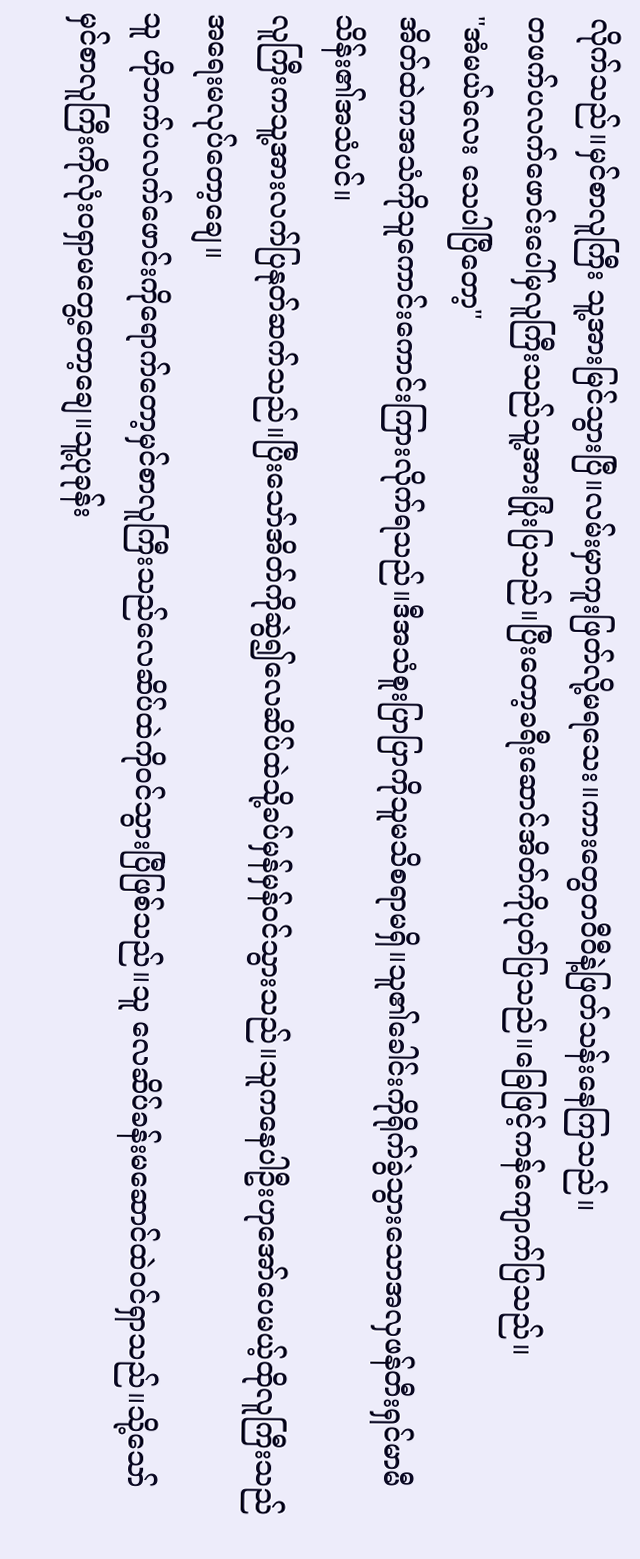လိုက်သည်။မှင်စာလူကြီး သူ့အားမြင်သွားပြီ။လမ်းမှာကူးဖြတ်လို့မရသေး။ကားတွေတဝီဝီနဲ့ဖြတ်သန်းနေကြသည်။
တဖက်ပလက်ဖောင်းပေါ်မှလူကြီးသည်သူ့အားပြုံးပြသည်။ပြီးတော့ခရီးဆောင်အိတ်ကိုပုတ်ပြသည်။ခြေဖြင့်ကန်ကျောက်ပြသည်။
"အံမယ်လေး သေပါပြီတော့"
အိတ်ထဲကအသံကိုသူကောင်းကောင်းကြားလိုက်ရသည်။ဒီအသံစူးပြာပြာကိုသူမသိစရာမရှိ။သူ၏ခေါင်းကိုရိုက်ခွဲသွားသောအလှဖန်တီးရှင်မာမီသိန်း၏အသံပင်။
လူကြီးကသူ့အားလက်ပြနုတ်ဆက်သည်။ပြီးသော်အိတ်ကိုဆွဲ၍လေဆိပ်ထဲသို့ခပ်မှန်မှန်ဝင်သွားသည်။သူကနေပါဦးဟုအော်ပေမယ့်ထိုလူကြီးသည်အရေးမလုပ်တော့ချေ။
သူ ဟိုဘက်ပလက်ဖောင်းကိုရောက်တော့မှင်စာလူကြီးသည်လေဆိပ်ထဲကိုဝင်သွားပြီဖြစ်သည်။သူ လေဆိပ်ခန်းမဆောင်ထဲဝင်ရှာသည်။သို့သော်မှင်စာလူကြီးကိုလုံးဝရှာမတွေ့တော့ချေ။သူ့ပုခုန်း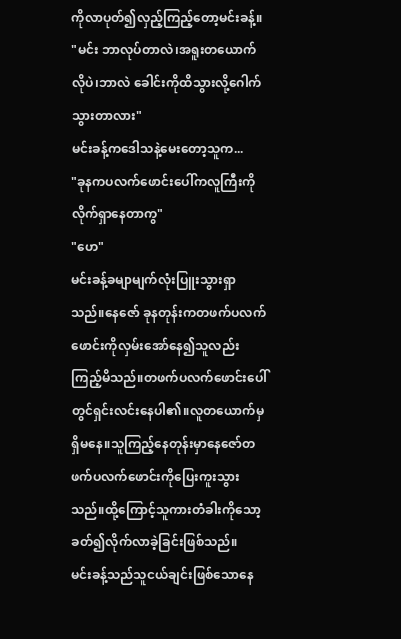ကိုလာပုတ်၍လှည့်ကြည့်တော့မင်းခန့်။
"မင်း ဘာလုပ်တာလဲ၊အရူးတယောက်လိုပဲ၊ဘာလဲ ခေါင်းကိုထိသွားလို့ဂေါက်သွားတာလား"
မင်းခန့်ကဒေါသနဲ့မေးတော့သူက...
"ခုနကပလက်ဖောင်းပေါ်ကလူကြီးကိုလိုက်ရှာနေတာကွ"
"ဟေ"
မင်းခန့်ခမျာမျက်လုံးပြူးသွားရှာသည်။နေဇော် ခုနတုန်းကတဖက်ပလက်ဖောင်းကိုလှမ်းအော်နေ၍သူလည်းကြည့်မိသည်။တဖက်ပလက်ဖောင်းပေါ်တွင်ရှင်းလင်းနေပါ၏။လူတယောက်မှရှိမနေ။သူကြည့်နေတုန်းမှာနေဇော်တဖက်ပလက်ဖောင်းကိုပြေးကူးသွားသည်။ထို့ကြောင့်သူကားတံခါးကိုသော့ခတ်၍လိုက်လာခဲ့ခြင်းဖြစ်သည်။
မင်းခန့်သည်သူငယ်ချင်းဖြစ်သောနေ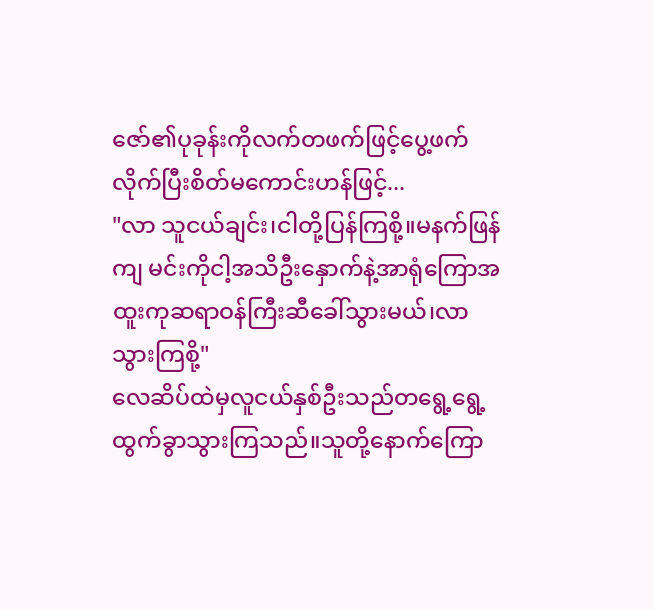ဇော်၏ပုခုန်းကိုလက်တဖက်ဖြင့်ပွေ့ဖက်လိုက်ပြီးစိတ်မကောင်းဟန်ဖြင့်...
"လာ သူငယ်ချင်း၊ငါတို့ပြန်ကြစို့။မနက်ဖြန်ကျ မင်းကိုငါ့အသိဦးနှောက်နဲ့အာရုံကြောအထူးကုဆရာဝန်ကြီးဆီခေါ်သွားမယ်၊လာသွားကြစို့"
လေဆိပ်ထဲမှလူငယ်နှစ်ဦးသည်တရွေ့ရွေ့ထွက်ခွာသွားကြသည်။သူတို့နောက်ကြော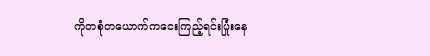ကိုတစုံတယောက်ကငေးကြည့်ရင်းပြုံးနေ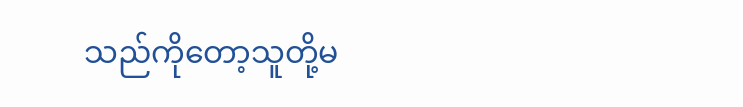သည်ကိုတော့သူတို့မ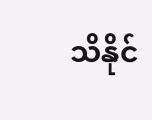သိနိုင်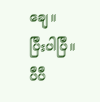ချေ။
ပြီးပါပြီ။
ပီပီ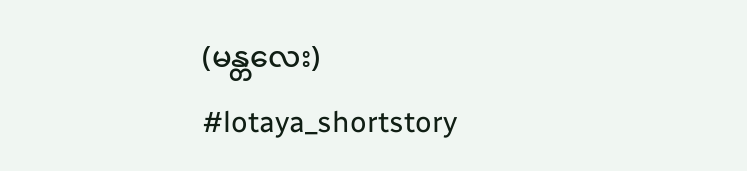(မန္တလေး)
#lotaya_shortstory